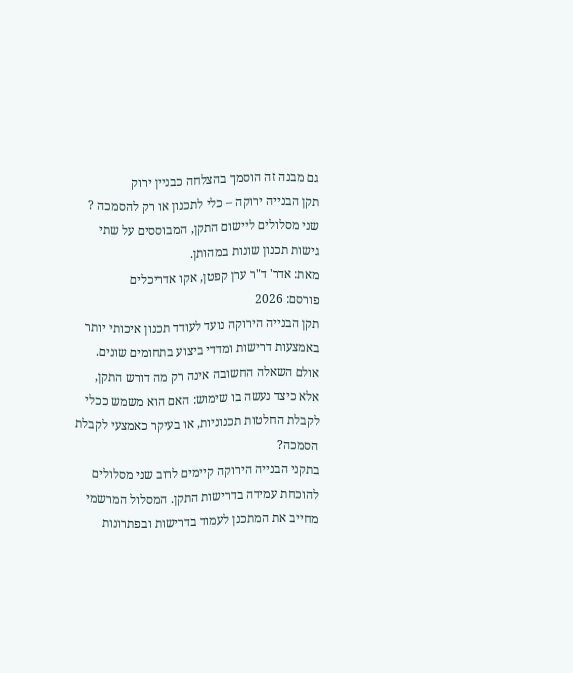גם מבנה זה הוסמך בהצלחה כבניין ירוק
תקן הבנייה ירוקה – כלי לתכנון או רק להסמכה ?
שני מסלולים ליישום התקן, המבוססים על שתי גישות תכנון שונות במהותן.
מאת: אדר' ד"ר ערן קפטן, אקו אדריכלים
פורסם: 2026
תקן הבנייה הירוקה נועד לעודד תכנון איכותי יותר באמצעות דרישות ומדדי ביצוע בתחומים שונים. אולם השאלה החשובה אינה רק מה דורש התקן, אלא כיצד נעשה בו שימוש: האם הוא משמש ככלי לקבלת החלטות תכנוניות, או בעיקר כאמצעי לקבלת הסמכה?
בתקני הבנייה הירוקה קיימים לרוב שני מסלולים להוכחת עמידה בדרישות התקן. המסלול המרשמי מחייב את המתכנן לעמוד בדרישות ובפתרונות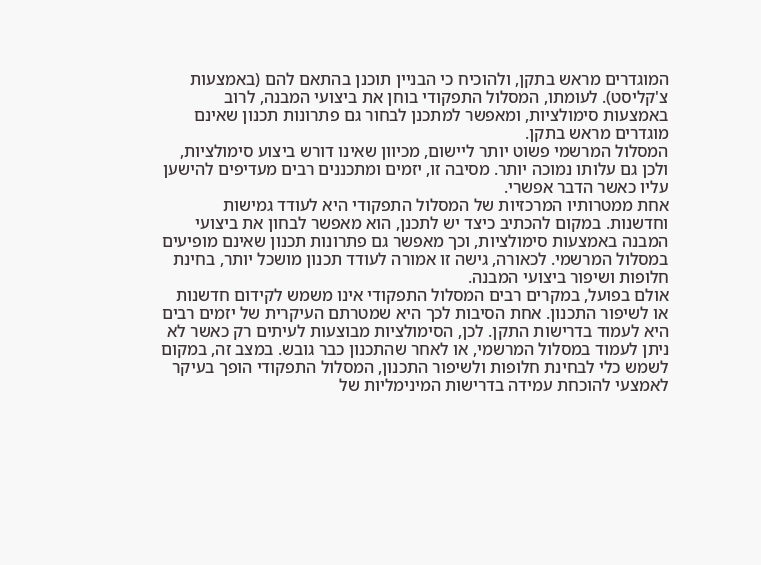המוגדרים מראש בתקן, ולהוכיח כי הבניין תוכנן בהתאם להם (באמצעות צ'קליסט). לעומתו, המסלול התפקודי בוחן את ביצועי המבנה, לרוב באמצעות סימולציות, ומאפשר למתכנן לבחור גם פתרונות תכנון שאינם מוגדרים מראש בתקן.
המסלול המרשמי פשוט יותר ליישום, מכיוון שאינו דורש ביצוע סימולציות, ולכן גם עלותו נמוכה יותר. מסיבה זו, יזמים ומתכננים רבים מעדיפים להישען עליו כאשר הדבר אפשרי.
אחת ממטרותיו המרכזיות של המסלול התפקודי היא לעודד גמישות וחדשנות. במקום להכתיב כיצד יש לתכנן, הוא מאפשר לבחון את ביצועי המבנה באמצעות סימולציות, וכך מאפשר גם פתרונות תכנון שאינם מופיעים במסלול המרשמי. לכאורה, גישה זו אמורה לעודד תכנון מושכל יותר, בחינת חלופות ושיפור ביצועי המבנה.
אולם בפועל, במקרים רבים המסלול התפקודי אינו משמש לקידום חדשנות או לשיפור התכנון. אחת הסיבות לכך היא שמטרתם העיקרית של יזמים רבים היא לעמוד בדרישות התקן. לכן, הסימולציות מבוצעות לעיתים רק כאשר לא ניתן לעמוד במסלול המרשמי, או לאחר שהתכנון כבר גובש. במצב זה, במקום לשמש כלי לבחינת חלופות ולשיפור התכנון, המסלול התפקודי הופך בעיקר לאמצעי להוכחת עמידה בדרישות המינימליות של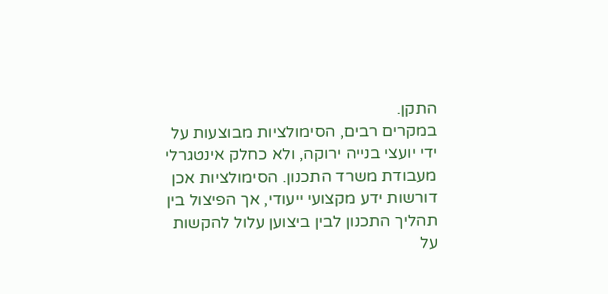התקן.
במקרים רבים, הסימולציות מבוצעות על ידי יועצי בנייה ירוקה, ולא כחלק אינטגרלי מעבודת משרד התכנון. הסימולציות אכן דורשות ידע מקצועי ייעודי, אך הפיצול בין תהליך התכנון לבין ביצוען עלול להקשות על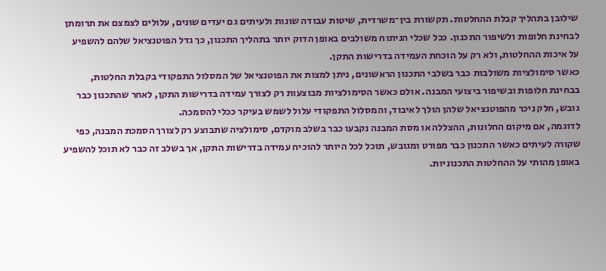שילובן בתהליך קבלת ההחלטות. תקשורת בין־משרדית, שיטות עבודה שונות ולעיתים גם יעדים שונים, עלולים לצמצם את תרומתן לבחינת חלופות ולשיפור התכנון. ככל שכלי הניתוח משולבים באופן הדוק יותר בתהליך התכנון, כך גדל הפוטנציאל שלהם להשפיע על איכות ההחלטות, ולא רק על הוכחת העמידה בדרישות התקן.
כאשר סימולציות משולבות כבר בשלבי התכנון הראשונים, ניתן למצות את הפוטנציאל של המסלול התפקודי בקבלת החלטות, בבחינת חלופות ובשיפור ביצועי המבנה. אולם כאשר הסימולציות מבוצעות רק לצורך עמידה בדרישות התקן, לאחר שהתכנון כבר גובש, חלק ניכר מהפוטנציאל שלהן הולך לאיבוד, והמסלול התפקודי עלול לשמש בעיקר ככלי להסמכה.
לדוגמה, אם מיקום החלונות, ההצללה או מסת המבנה נקבעו כבר בשלב מוקדם, סימולציה שתבוצע רק לצורך הסמכת המבנה, כפי שקורה לעיתים כאשר התכנון כבר מפורט ומגובש, תוכל לכל היותר להוכיח עמידה בדרישות התקן, אך בשלב זה כבר לא תוכל להשפיע באופן מהותי על ההחלטות התכנוניות.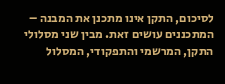לסיכום, התקן אינו מתכנן את המבנה – המתכננים עושים זאת. מבין שני מסלולי התקן, המרשמי והתפקודי, המסלול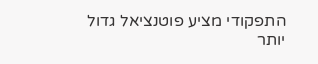התפקודי מציע פוטנציאל גדול יותר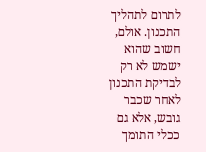לתרום לתהליך התכנון. אולם, חשוב שהוא ישמש לא רק לבדיקת התכנון לאחר שכבר גובש, אלא גם ככלי התומך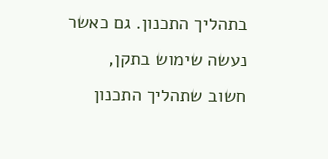בתהליך התכנון. גם כאשר נעשה שימוש בתקן, חשוב שתהליך התכנון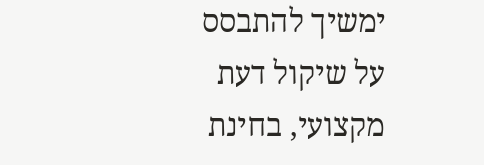ימשיך להתבסס על שיקול דעת מקצועי, בחינת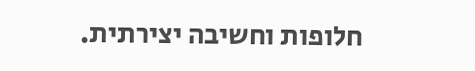חלופות וחשיבה יצירתית.